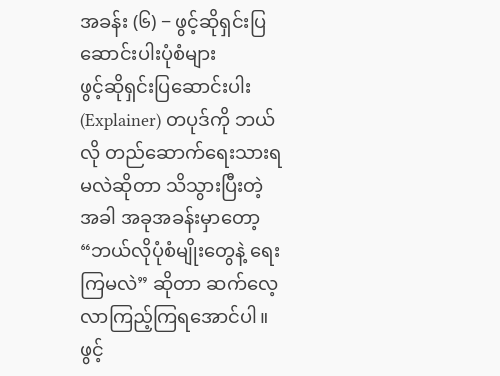အခန်း (၆) − ဖွင့်ဆိုရှင်းပြဆောင်းပါးပုံစံများ
ဖွင့်ဆိုရှင်းပြဆောင်းပါး (Explainer) တပုဒ်ကို ဘယ်လို တည်ဆောက်ရေးသားရမလဲဆိုတာ သိသွားပြီးတဲ့အခါ အခုအခန်းမှာတော့ “ဘယ်လိုပုံစံမျိုးတွေနဲ့ ရေးကြမလဲ” ဆိုတာ ဆက်လေ့လာကြည့်ကြရအောင်ပါ။
ဖွင့်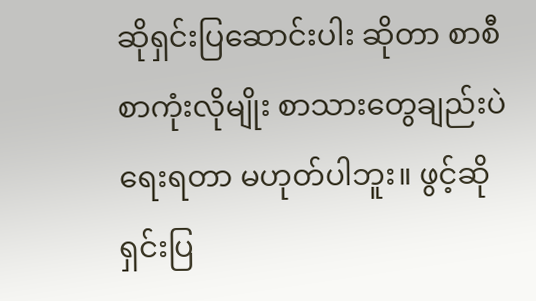ဆိုရှင်းပြဆောင်းပါး ဆိုတာ စာစီစာကုံးလိုမျိုး စာသားတွေချည်းပဲ ရေးရတာ မဟုတ်ပါဘူး။ ဖွင့်ဆိုရှင်းပြ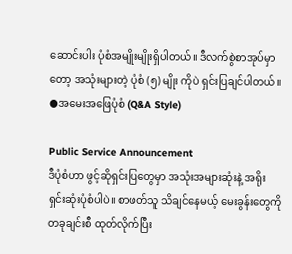ဆောင်းပါး ပုံစံအမျိုးမျိုးရှိပါတယ်။ ဒီလက်စွဲစာအုပ်မှာတော့ အသုံးများတဲ့ ပုံစံ (၅) မျိုး ကိုပဲ ရှင်းပြချင်ပါတယ်။
●အမေးအဖြေပုံစံ (Q&A Style)

Public Service Announcement
ဒီပုံစံဟာ ဖွင့်ဆိုရှင်းပြတွေမှာ အသုံးအများဆုံးနဲ့ အရိုးရှင်းဆုံးပုံစံပါပဲ။ စာဖတ်သူ သိချင်နေမယ့် မေးခွန်းတွေကို တခုချင်းစီ ထုတ်လိုက်ပြီး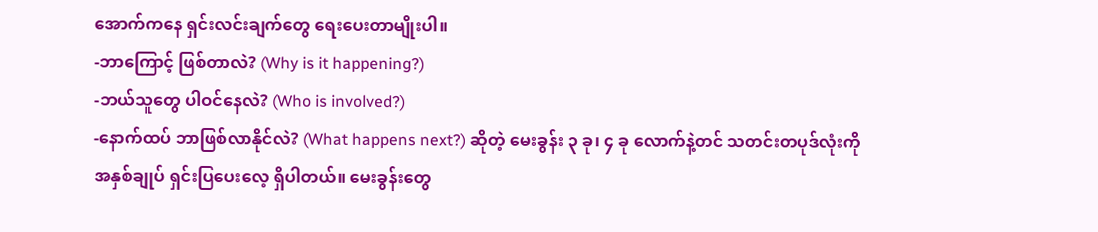အောက်ကနေ ရှင်းလင်းချက်တွေ ရေးပေးတာမျိုးပါ။
-ဘာကြောင့် ဖြစ်တာလဲ? (Why is it happening?)
-ဘယ်သူတွေ ပါဝင်နေလဲ? (Who is involved?)
-နောက်ထပ် ဘာဖြစ်လာနိုင်လဲ? (What happens next?) ဆိုတဲ့ မေးခွန်း ၃ ခု၊ ၄ ခု လောက်နဲ့တင် သတင်းတပုဒ်လုံးကို အနှစ်ချုပ် ရှင်းပြပေးလေ့ ရှိပါတယ်။ မေးခွန်းတွေ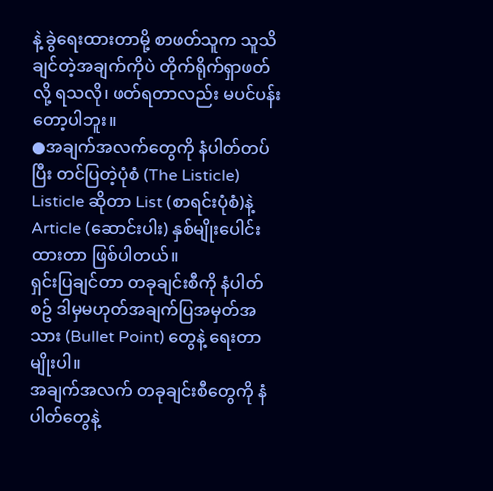နဲ့ ခွဲရေးထားတာမို့ စာဖတ်သူက သူသိချင်တဲ့အချက်ကိုပဲ တိုက်ရိုက်ရှာဖတ်လို့ ရသလို၊ ဖတ်ရတာလည်း မပင်ပန်းတော့ပါဘူး။
●အချက်အလက်တွေကို နံပါတ်တပ်ပြီး တင်ပြတဲ့ပုံစံ (The Listicle)
Listicle ဆိုတာ List (စာရင်းပုံစံ)နဲ့ Article (ဆောင်းပါး) နှစ်မျိုးပေါင်းထားတာ ဖြစ်ပါတယ်။
ရှင်းပြချင်တာ တခုချင်းစီကို နံပါတ်စဥ် ဒါမှမဟုတ်အချက်ပြအမှတ်အသား (Bullet Point) တွေနဲ့ ရေးတာမျိုးပါ။
အချက်အလက် တခုချင်းစီတွေကို နံပါတ်တွေနဲ့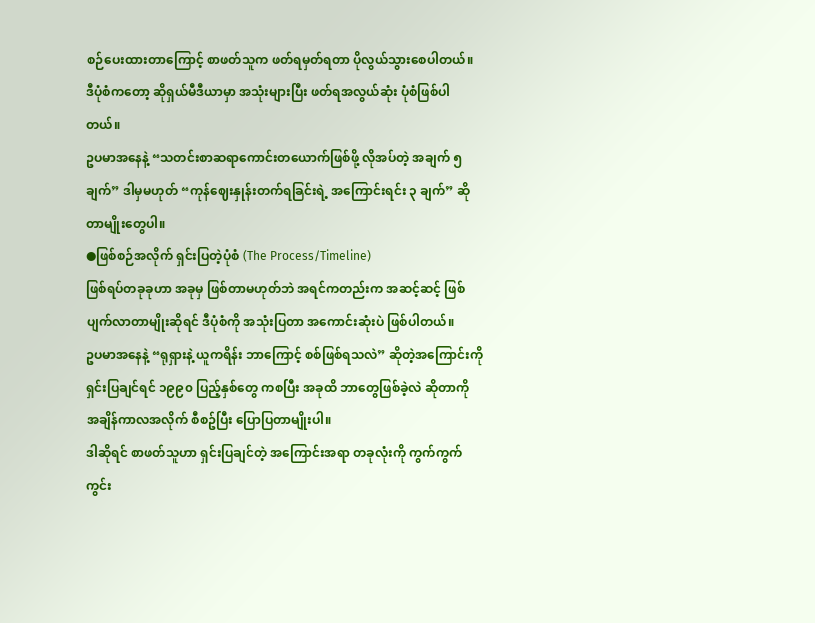စဉ်ပေးထားတာကြောင့် စာဖတ်သူက ဖတ်ရမှတ်ရတာ ပိုလွယ်သွားစေပါတယ်။ ဒီပုံစံကတော့ ဆိုရှယ်မီဒီယာမှာ အသုံးများပြီး ဖတ်ရအလွယ်ဆုံး ပုံစံဖြစ်ပါတယ်။
ဥပမာအနေနဲ့ “သတင်းစာဆရာကောင်းတယောက်ဖြစ်ဖို့ လိုအပ်တဲ့ အချက် ၅ ချက်” ဒါမှမဟုတ် “ကုန်ဈေးနှုန်းတက်ရခြင်းရဲ့ အကြောင်းရင်း ၃ ချက်” ဆိုတာမျိုးတွေပါ။
●ဖြစ်စဉ်အလိုက် ရှင်းပြတဲ့ပုံစံ (The Process/Timeline)
ဖြစ်ရပ်တခုခုဟာ အခုမှ ဖြစ်တာမဟုတ်ဘဲ အရင်ကတည်းက အဆင့်ဆင့် ဖြစ်ပျက်လာတာမျိုးဆိုရင် ဒီပုံစံကို အသုံးပြတာ အကောင်းဆုံးပဲ ဖြစ်ပါတယ်။
ဥပမာအနေနဲ့ “ရုရှားနဲ့ ယူကရိန်း ဘာကြောင့် စစ်ဖြစ်ရသလဲ” ဆိုတဲ့အကြောင်းကို ရှင်းပြချင်ရင် ၁၉၉၀ ပြည့်နှစ်တွေ ကစပြီး အခုထိ ဘာတွေဖြစ်ခဲ့လဲ ဆိုတာကို အချိန်ကာလအလိုက် စီစဥ်ပြီး ပြောပြတာမျိုးပါ။
ဒါဆိုရင် စာဖတ်သူဟာ ရှင်းပြချင်တဲ့ အကြောင်းအရာ တခုလုံးကို ကွက်ကွက်ကွင်း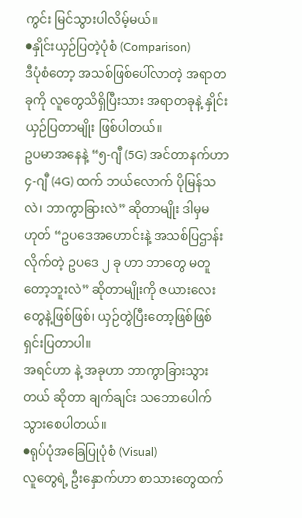ကွင်း မြင်သွားပါလိမ့်မယ်။
●နှိုင်းယှဉ်ပြတဲ့ပုံစံ (Comparison)
ဒီပုံစံတော့ အသစ်ဖြစ်ပေါ်လာတဲ့ အရာတခုကို လူတွေသိရှိပြီးသား အရာတခုနဲ့ နှိုင်းယှဉ်ပြတာမျိုး ဖြစ်ပါတယ်။
ဥပမာအနေနဲ့ “၅-ဂျီ (5G) အင်တာနက်ဟာ ၄-ဂျီ (4G) ထက် ဘယ်လောက် ပိုမြန်သလဲ၊ ဘာကွာခြားလဲ” ဆိုတာမျိုး ဒါမှမဟုတ် “ဥပဒေအဟောင်းနဲ့ အသစ်ပြဌာန်းလိုက်တဲ့ ဥပဒေ ၂ ခု ဟာ ဘာတွေ မတူတော့ဘူးလဲ” ဆိုတာမျိုးကို ဇယားလေးတွေနဲ့ဖြစ်ဖြစ်၊ ယှဉ်တွဲပြီးတော့ဖြစ်ဖြစ် ရှင်းပြတာပါ။
အရင်ဟာ နဲ့ အခုဟာ ဘာကွာခြားသွားတယ် ဆိုတာ ချက်ချင်း သဘောပေါက် သွားစေပါတယ်။
●ရုပ်ပုံအခြေပြုပုံစံ (Visual)
လူတွေရဲ့ ဦးနှောက်ဟာ စာသားတွေထက်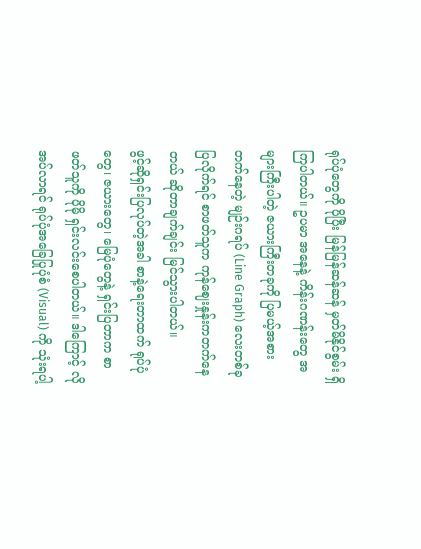ရုပ်ပုံတွေကို ပိုပြီး မြန်မြန်ဆန်ဆန် မှတ်မိနိုင်စွမ်း ရှိကြပါတယ်။ ဥပမာ အနေနဲ့ ကိန်းဂဏန်းတွေ အများကြီးပါတဲ့ ဇယားကြီးတခုကို ပြမယ့်အစား တက်နေတဲ့ မျဉ်းဂရပ် (Line Graph) လေးတစ်ခု ပြလိုက်ရင် စာဖတ်သူက ကုန်ဈေးနှုန်းကတက်နေတယ် ဆိုတာချက်ချင်း မြင်သွားပါတယ်။
ဖွင့်ဆိုရှင်းပြလုပ်တဲ့အခါ စာနဲ့ရေးတာထက် ရုပ်ပုံတွေ၊ ဇယားတွေ၊ မြေပုံတွေနဲ့ ရှင်းပြတာက စာဖတ်သူကို ပိုမို ရှင်းလင်းစေပါတယ်။ ဒါကြောင့် လိုအပ်လာရင် ရုပ်ပုံအခြေပြုပုံစံ (Visual) ကို သုံးရပါ့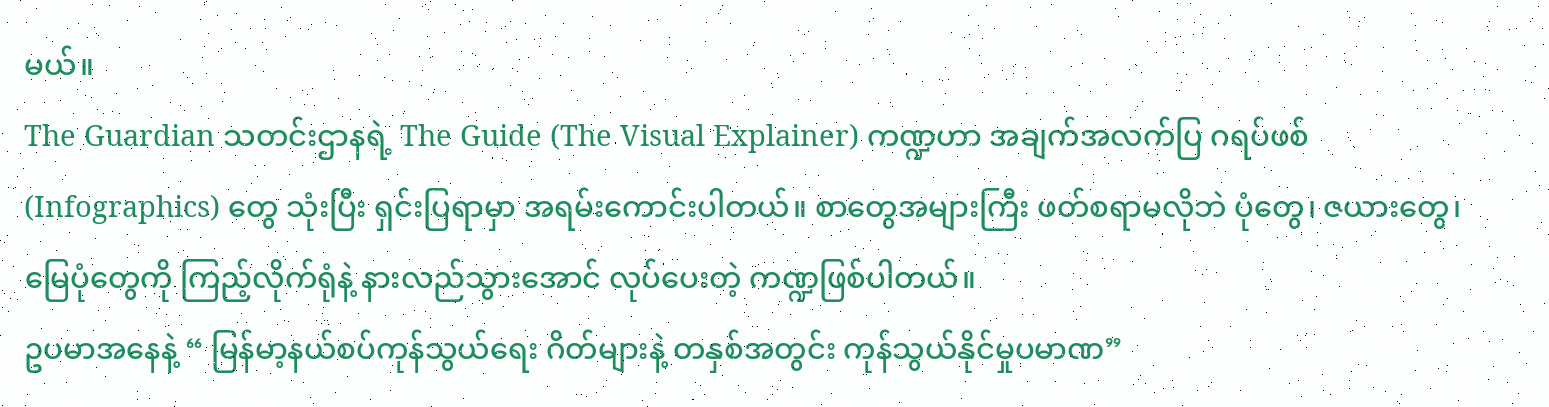မယ်။
The Guardian သတင်းဌာနရဲ့ The Guide (The Visual Explainer) ကဏ္ဍဟာ အချက်အလက်ပြ ဂရပ်ဖစ် (Infographics) တွေ သုံးပြီး ရှင်းပြရာမှာ အရမ်းကောင်းပါတယ်။ စာတွေအများကြီး ဖတ်စရာမလိုဘဲ ပုံတွေ၊ ဇယားတွေ၊ မြေပုံတွေကို ကြည့်လိုက်ရုံနဲ့ နားလည်သွားအောင် လုပ်ပေးတဲ့ ကဏ္ဍဖြစ်ပါတယ်။
ဥပမာအနေနဲ့ “ မြန်မာ့နယ်စပ်ကုန်သွယ်ရေး ဂိတ်များနဲ့ တနှစ်အတွင်း ကုန်သွယ်နိုင်မှုပမာဏ”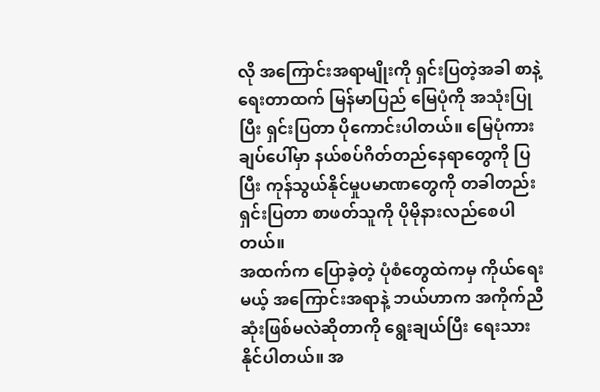လို အကြောင်းအရာမျိုးကို ရှင်းပြတဲ့အခါ စာနဲ့ရေးတာထက် မြန်မာပြည် မြေပုံကို အသုံးပြုပြီး ရှင်းပြတာ ပိုကောင်းပါတယ်။ မြေပုံကားချပ်ပေါ်မှာ နယ်စပ်ဂိတ်တည်နေရာတွေကို ပြပြီး ကုန်သွယ်နိုင်မှုပမာဏတွေကို တခါတည်း ရှင်းပြတာ စာဖတ်သူကို ပိုမိုနားလည်စေပါတယ်။
အထက်က ပြောခဲ့တဲ့ ပုံစံတွေထဲကမှ ကိုယ်ရေးမယ့် အကြောင်းအရာနဲ့ ဘယ်ဟာက အကိုက်ညီဆုံးဖြစ်မလဲဆိုတာကို ရွေးချယ်ပြီး ရေးသားနိုင်ပါတယ်။ အ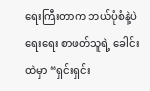ရေးကြီးတာက ဘယ်ပုံစံနဲ့ပဲရေးရေး စာဖတ်သူရဲ့ ခေါင်းထဲမှာ “ရှင်းရှင်း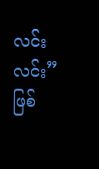လင်းလင်း” ဖြစ်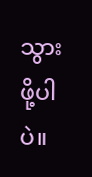သွားဖို့ပါပဲ။